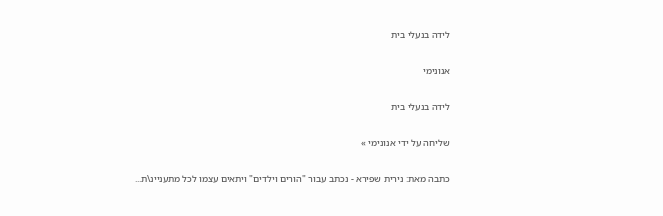לידה בנעלי בית

אנונימי

לידה בנעלי בית

שליחה על ידי אנונימי »

כתבה מאת: נירית שפירא - נכתב עבור "הורים וילדים" ויתאים עצמו לכל מתעניינ\ת...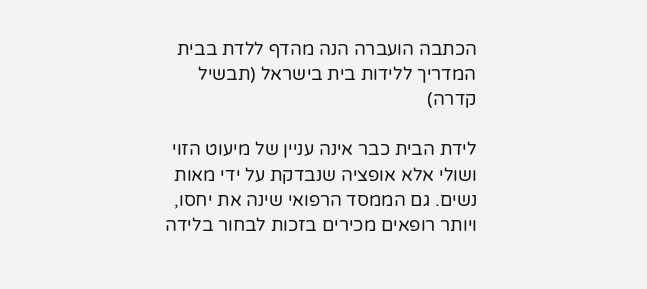הכתבה הועברה הנה מהדף ללדת בבית המדריך ללידות בית בישראל (תבשיל קדרה)

לידת הבית כבר אינה עניין של מיעוט הזוי ושולי אלא אופציה שנבדקת על ידי מאות נשים. גם הממסד הרפואי שינה את יחסו, ויותר רופאים מכירים בזכות לבחור בלידה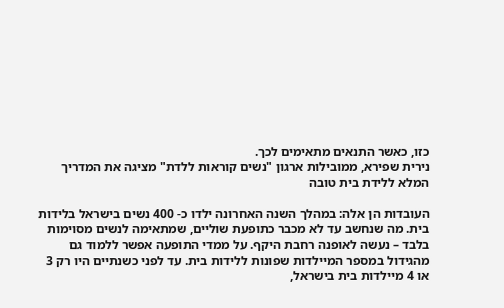כזו, כאשר התנאים מתאימים לכך.
נירית שפירא, ממובילות ארגון "נשים קוראות ללדת" מציגה את המדריך המלא ללידת בית טובה

העובדות הן אלה: במהלך השנה האחרונה ילדו כ- 400 נשים בישראל בלידות בית. מה שנחשב עד לא מכבר כתופעת שוליים, שמתאימה לנשים מסוימות בלבד – נעשה לאופנה רחבת היקף. על ממדי התופעה אפשר ללמוד גם מהגידול במספר המיילדות שפונות ללידות בית. עד לפני כשנתיים היו רק 3 או 4 מיילדות בית בישראל,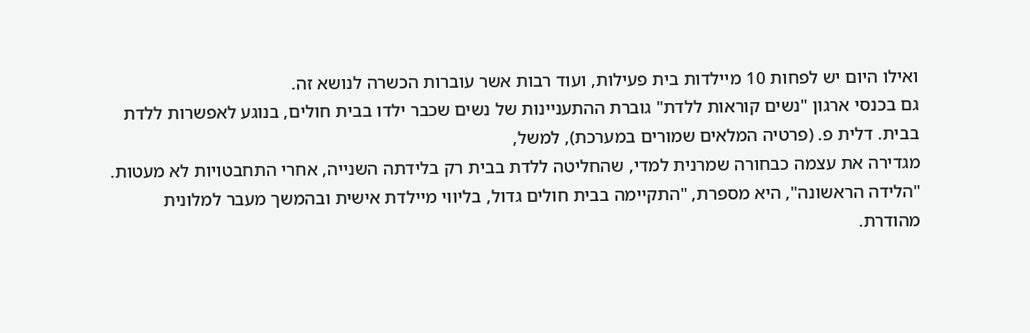ואילו היום יש לפחות 10 מיילדות בית פעילות, ועוד רבות אשר עוברות הכשרה לנושא זה.
גם בכנסי ארגון "נשים קוראות ללדת" גוברת ההתעניינות של נשים שכבר ילדו בבית חולים, בנוגע לאפשרות ללדת בבית. דלית פ. (פרטיה המלאים שמורים במערכת), למשל,
מגדירה את עצמה כבחורה שמרנית למדי, שהחליטה ללדת בבית רק בלידתה השנייה, אחרי התחבטויות לא מעטות.
"הלידה הראשונה", היא מספרת, "התקיימה בבית חולים גדול, בליווי מיילדת אישית ובהמשך מעבר למלונית מהודרת.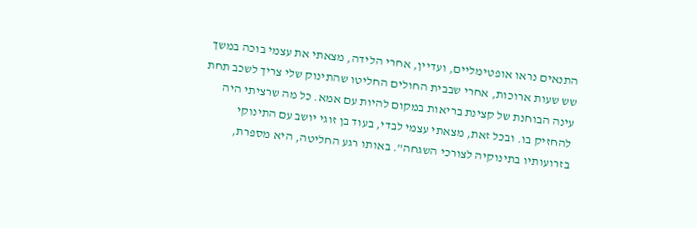התנאים נראו אופטימליים, ועדיין, אחרי הלידה, מצאתי את עצמי בוכה במשך שש שעות ארוכות, אחרי שבבית החולים החליטו שהתינוק שלי צריך לשכב תחת עינה הבוחנת של קצינת בריאות במקום להיות עם אמא. כל מה שרציתי היה להחזיק בו. ובכל זאת, מצאתי עצמי לבדי, בעוד בן זוגי יושב עם התינוקי בזרועותיו בתינוקיה לצורכי השגחה". באותו רגע החליטה, היא מספרת,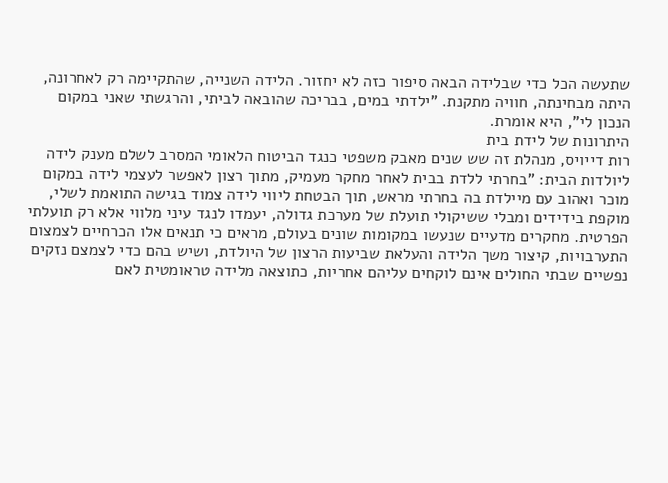שתעשה הכל כדי שבלידה הבאה סיפור כזה לא יחזור. הלידה השנייה, שהתקיימה רק לאחרונה, היתה מבחינתה, חוויה מתקנת. "ילדתי במים, בבריכה שהובאה לביתי, והרגשתי שאני במקום הנכון לי", היא אומרת.
היתרונות של לידת בית
רות דייויס, מנהלת זה שש שנים מאבק משפטי כנגד הביטוח הלאומי המסרב לשלם מענק לידה ליולדות הבית: "בחרתי ללדת בבית לאחר מחקר מעמיק, מתוך רצון לאפשר לעצמי לידה במקום מוכר ואהוב עם מיילדת בה בחרתי מראש, תוך הבטחת ליווי לידה צמוד בגישה התואמת לשלי, מוקפת בידידים ומבלי ששיקולי תועלת של מערכת גדולה, יעמדו לנגד עיני מלווי אלא רק תועלתי הפרטית. מחקרים מדעיים שנעשו במקומות שונים בעולם, מראים כי תנאים אלו הכרחיים לצמצום התערבויות, קיצור משך הלידה והעלאת שביעות הרצון של היולדת, ושיש בהם כדי לצמצם נזקים נפשיים שבתי החולים אינם לוקחים עליהם אחריות, כתוצאה מלידה טראומטית לאם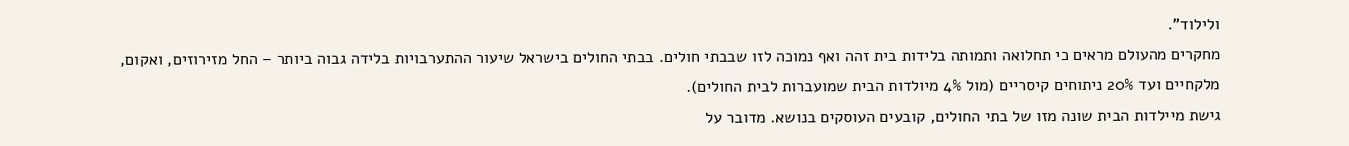ולילוד".
מחקרים מהעולם מראים כי תחלואה ותמותה בלידות בית זהה ואף נמוכה לזו שבבתי חולים. בבתי החולים בישראל שיעור ההתערבויות בלידה גבוה ביותר – החל מזירוזים, ואקום, מלקחיים ועד 20% ניתוחים קיסריים (מול 4% מיולדות הבית שמועברות לבית החולים).
גישת מיילדות הבית שונה מזו של בתי החולים, קובעים העוסקים בנושא. מדובר על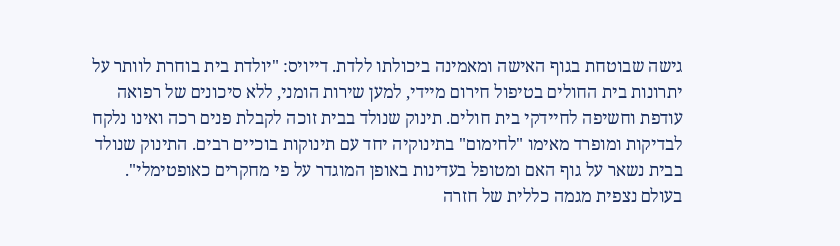גישה שבוטחת בגוף האישה ומאמינה ביכולתו ללדת. דייויס: "יולדת בית בוחרת לוותר על יתרונות בית החולים בטיפול חירום מיידי, למען שירות הומני, ללא סיכונים של רפואה עודפת וחשיפה לחיידקי בית חולים. תינוק שנולד בבית זוכה לקבלת פנים רכה ואינו נלקח לבדיקות ומופרד מאימו "לחימום" בתינוקיה יחד עם תינוקות בוכיים רבים. התינוק שנולד בבית נשאר על גוף האם ומטופל בעדינות באופן המוגדר על פי מחקרים כאופטימלי".
בעולם נצפית מגמה כללית של חזרה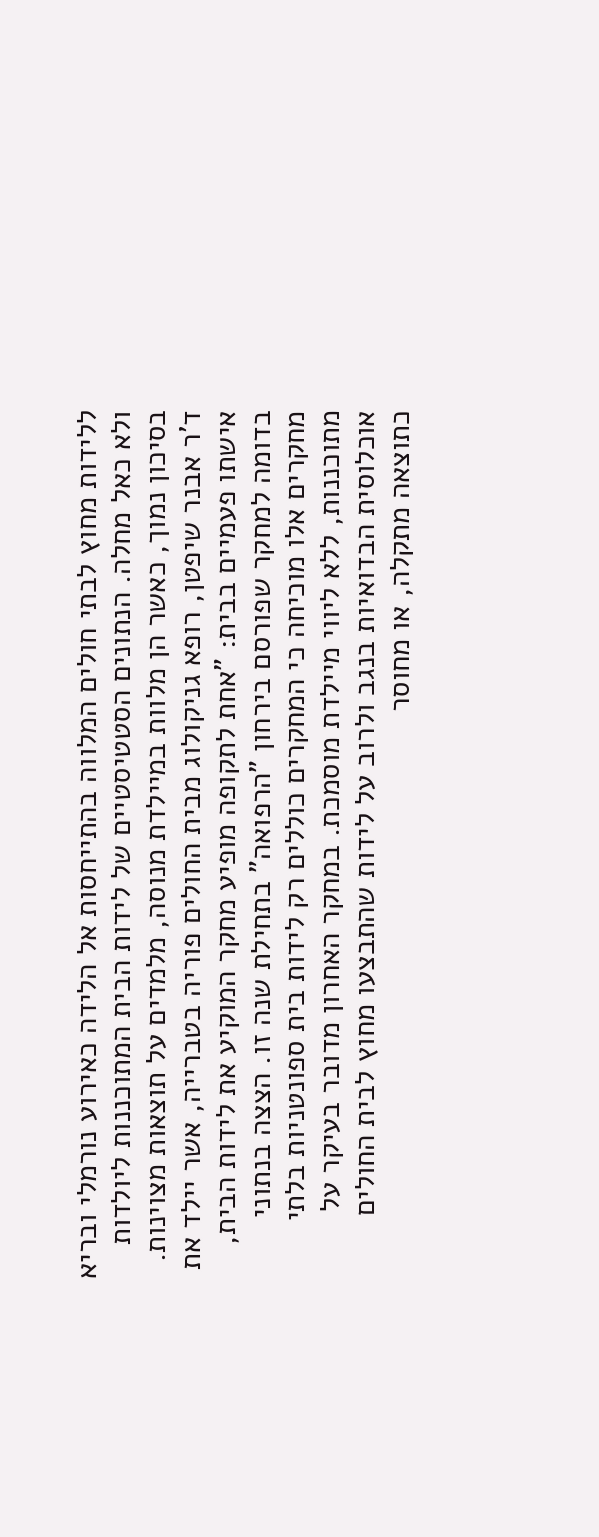ללידות מחוץ לבתי חולים המלווה בהתייחסות אל הלידה כאירוע נורמלי ובריא ולא כאל מחלה. הנתונים הסטטיסטיים של לידות הבית המתוכננות ליולדות בסיכון נמוך, כאשר הן מלוות במיילדת מנוסה, מלמדים על תוצאות מצוינות.
ד'ר אבנר שיפטן, רופא גניקולוג מבית החולים פוריה בטברייה, אשר יילד את אישתו פעמיים בבית: "אחת לתקופה מופיע מחקר המוקיע את לידות הבית, בדומה למחקר שפורסם בירחון "הרפואה" בתחילת שנה זו. הצצה בנתוני מחקרים אלו מוכיחה כי המחקרים כוללים רק לידות בית ספונטניות בלתי מתוכננות, ללא ליווי מיילדת מוסמכת. במחקר האחרון מדובר בעיקר על אוכלוסית הבדואיות בנגב ולרוב על לידות שהתבצעו מחוץ לבית החולים כתוצאה מתקלה, או מחוסר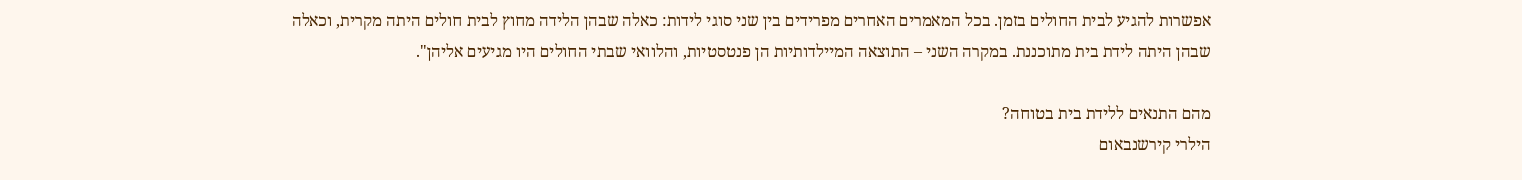אפשרות להגיע לבית החולים בזמן. בכל המאמרים האחרים מפרידים בין שני סוגי לידות: כאלה שבהן הלידה מחוץ לבית חולים היתה מקרית, וכאלה שבהן היתה לידת בית מתוכננת. במקרה השני – התוצאה המיילדותיות הן פנטסטיות, והלוואי שבתי החולים היו מגיעים אליהן".

מהם התנאים ללידת בית בטוחה?
הילרי קירשנבאום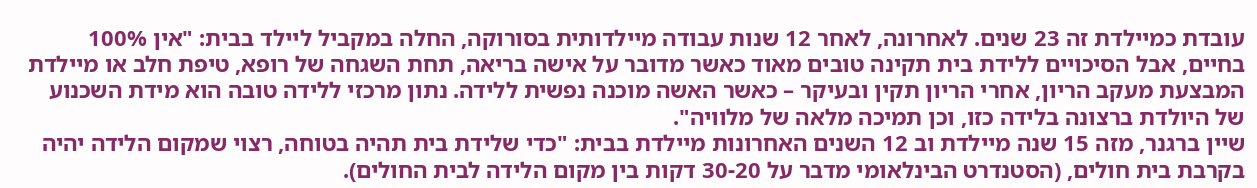עובדת כמיילדת זה 23 שנים. לאחרונה, לאחר 12 שנות עבודה מיילדותית בסורוקה, החלה במקביל ליילד בבית: "אין 100% בחיים, אבל הסיכויים ללידת בית תקינה טובים מאוד כאשר מדובר על אישה בריאה, תחת השגחה של רופא, טיפת חלב או מיילדת המבצעת מעקב הריון, אחרי הריון תקין ובעיקר – כאשר האשה מוכנה נפשית ללידה. נתון מרכזי ללידה טובה הוא מידת השכנוע של היולדת ברצונה בלידה כזו, וכן תמיכה מלאה של מלוויה".
שיין ברגנר, מזה 15 שנה מיילדת וב 12 השנים האחרונות מיילדת בבית: "כדי שלידת בית תהיה בטוחה, רצוי שמקום הלידה יהיה בקרבת בית חולים, (הסטנדרט הבינלאומי מדבר על 30-20 דקות בין מקום הלידה לבית החולים).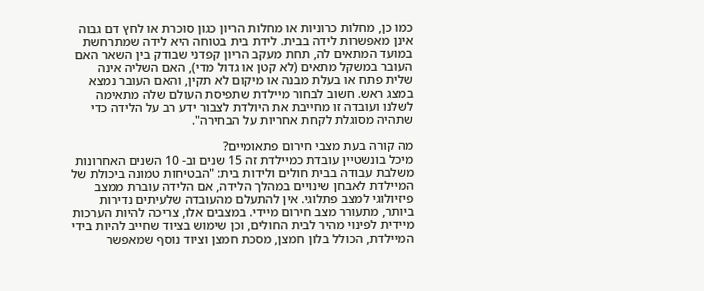כמו כן, מחלות כרוניות או מחלות הריון כגון סוכרת או לחץ דם גבוה אינן מאפשרות לידה בבית. לידת בית בטוחה היא לידה שמתרחשת במועד המתאים לה, תחת מעקב הריון קפדני שבודק בין השאר האם העובר במשקל מתאים (לא קטן או גדול מדי), האם השליה אינה שלית פתח או בעלת מבנה או מיקום לא תקין, והאם העובר נמצא במצג ראש. חשוב לבחור מיילדת שתפיסת העולם שלה מתאימה לשלנו ועובדה זו מחייבת את היולדת לצבור ידע רב על הלידה כדי שתהיה מסוגלת לקחת אחריות על הבחירה".

מה קורה בעת מצבי חירום פתאומיים?
מיכל בונשטיין עובדת כמיילדת זה 15 שנים וב- 10 השנים האחרונות משלבת עבודה בבית חולים ולידות בית: "הבטיחות טמונה ביכולת של המיילדת לאבחן שינויים במהלך הלידה, אם הלידה עוברת ממצב פיזיולוגי למצב פתלוגי. אין להתעלם מהעובדה שלעיתים נדירות ביותר, מתעורר מצב חירום מיידי. במצבים אלו, צריכה להיות הערכות מיידית לפינוי מהיר לבית החולים, וכן שימוש בציוד שחייב להיות בידי המיילדת, הכולל בלון חמצן, מסכת חמצן וציוד נוסף שמאפשר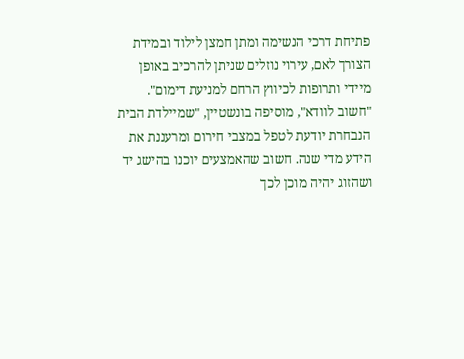פתיחת דרכי הנשימה ומתן חמצן לילוד ובמידת הצורך לאם, עירוי נוזלים שניתן להרכיב באופן מיידי ותרופות לכיווץ הרחם למניעת דימום".
"חשוב לוודא", מוסיפה בונשטיין, "שמיילדת הבית הנבחרת יודעת לטפל במצבי חירום ומרעננת את הידע מדי שנה. חשוב שהאמצעים יוכנו בהישג יד ושהזוג יהיה מוכן לכך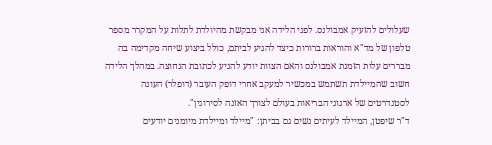שעלולים להזעיק אמבולנס. לפני הלידה אני מבקשת מהיולדת לתלות על המקרר מספר טלפון של מד"א והוראות ברורות כיצד להגיע לביתם, כולל ביצוע שיחה מקדימה בה מבררים עלות הזמנת אמבולנס והאם הצוות יודע להגיע לכתובת הנחוצה. במהלך הלידה חשוב שהמיילדת תשתמש במכשיר למעקב אחרי דופק העובר (דופלר) העונה לסטנדרטים של ארגוני הבריאות בעולם לצורך האזנה לסירוגין".
ד"ר שיפטן, המיילד לעיתים נשים גם בביתן: "מיילד ומיילדת מיומנים יודעים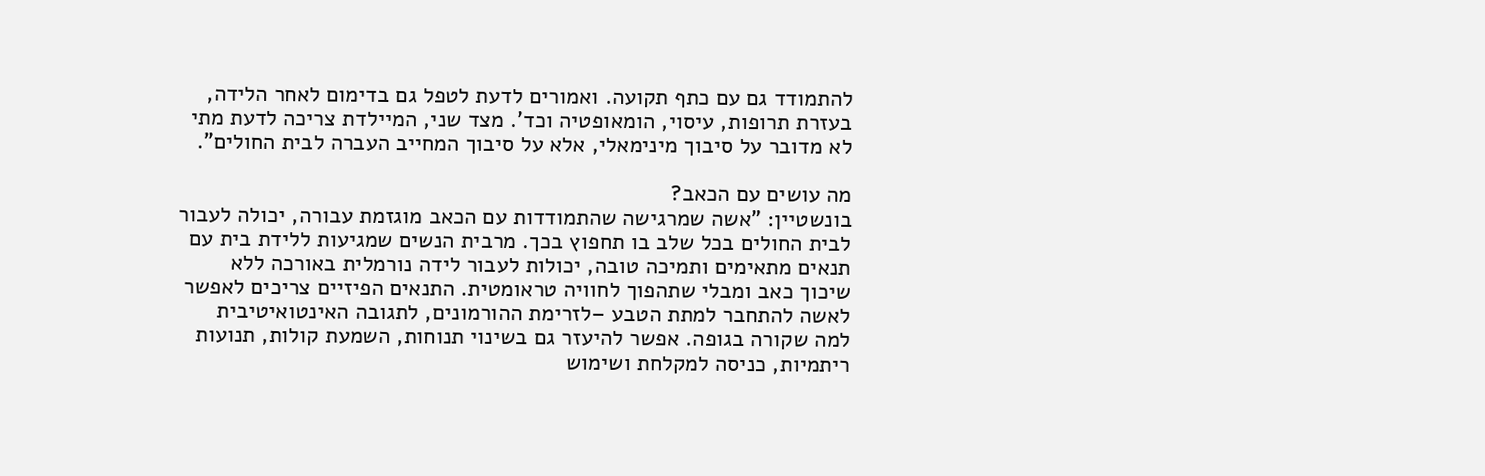להתמודד גם עם כתף תקועה. ואמורים לדעת לטפל גם בדימום לאחר הלידה, בעזרת תרופות, עיסוי, הומאופטיה וכד'. מצד שני, המיילדת צריכה לדעת מתי לא מדובר על סיבוך מינימאלי, אלא על סיבוך המחייב העברה לבית החולים".

מה עושים עם הכאב?
בונשטיין: "אשה שמרגישה שהתמודדות עם הכאב מוגזמת עבורה, יכולה לעבור לבית החולים בכל שלב בו תחפוץ בכך. מרבית הנשים שמגיעות ללידת בית עם תנאים מתאימים ותמיכה טובה, יכולות לעבור לידה נורמלית באורכה ללא שיכוך כאב ומבלי שתהפוך לחוויה טראומטית. התנאים הפיזיים צריכים לאפשר לאשה להתחבר למתת הטבע –לזרימת ההורמונים, לתגובה האינטואיטיבית למה שקורה בגופה. אפשר להיעזר גם בשינוי תנוחות, השמעת קולות, תנועות ריתמיות, כניסה למקלחת ושימוש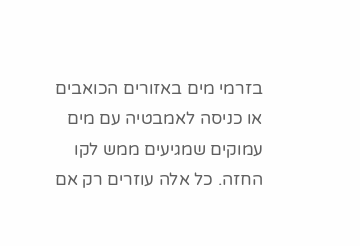בזרמי מים באזורים הכואבים או כניסה לאמבטיה עם מים עמוקים שמגיעים ממש לקו החזה. כל אלה עוזרים רק אם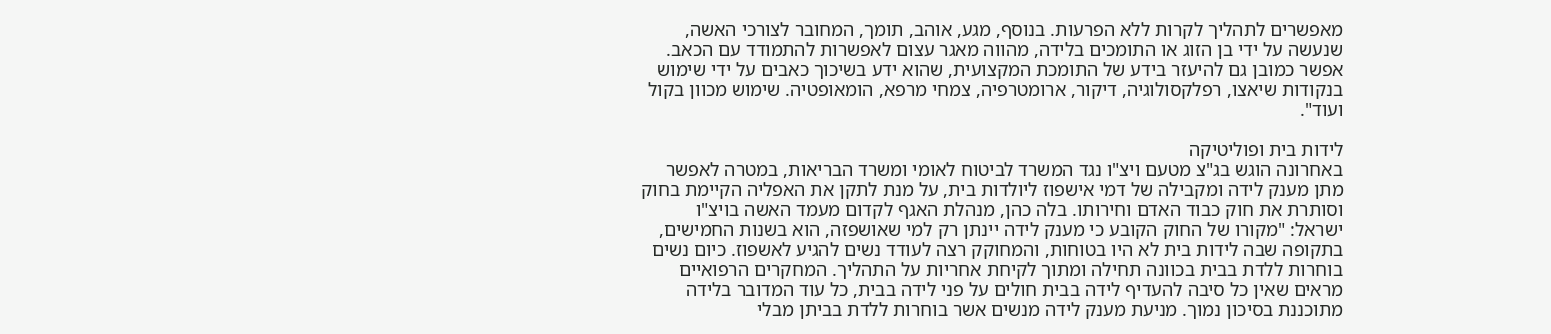מאפשרים לתהליך לקרות ללא הפרעות. בנוסף, מגע, אוהב, תומך, המחובר לצורכי האשה, שנעשה על ידי בן הזוג או התומכים בלידה, מהווה מאגר עצום לאפשרות להתמודד עם הכאב. אפשר כמובן גם להיעזר בידע של התומכת המקצועית, שהוא ידע בשיכוך כאבים על ידי שימוש בנקודות שיאצו, רפלקסולוגיה, דיקור, ארומטרפיה, צמחי מרפא, הומאופטיה. שימוש מכוון בקול ועוד".

לידות בית ופוליטיקה
באחרונה הוגש בג"צ מטעם ויצ"ו נגד המשרד לביטוח לאומי ומשרד הבריאות, במטרה לאפשר מתן מענק לידה ומקבילה של דמי אישפוז ליולדות בית, על מנת לתקן את האפליה הקיימת בחוק וסותרת את חוק כבוד האדם וחירותו. בלה כהן, מנהלת האגף לקדום מעמד האשה בויצ"ו ישראל: "מקורו של החוק הקובע כי מענק לידה יינתן רק למי שאושפזה, הוא בשנות החמישים, בתקופה שבה לידות בית לא היו בטוחות, והמחוקק רצה לעודד נשים להגיע לאשפוז. כיום נשים בוחרות ללדת בבית בכוונה תחילה ומתוך לקיחת אחריות על התהליך. המחקרים הרפואיים מראים שאין כל סיבה להעדיף לידה בבית חולים על פני לידה בבית, כל עוד המדובר בלידה מתוכננת בסיכון נמוך. מניעת מענק לידה מנשים אשר בוחרות ללדת בביתן מבלי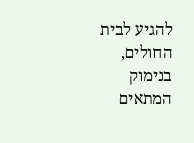להגיע לבית החולים, בנימוק המתאים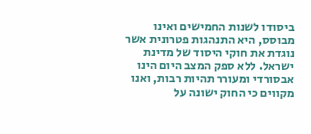ביסודו לשנות החמישים ואינו מבוסס, היא התנהגות פטרונית אשר נוגדת את חוקי היסוד של מדינת ישראל. ללא ספק המצב היום הינו אבסורדי ומעורר תהיות רבות, ואנו מקווים כי החוק ישונה על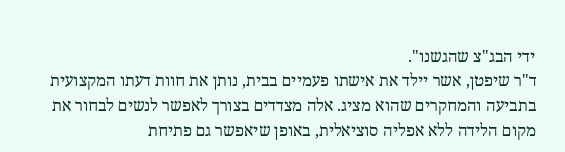ידי הבג"צ שהגשנו".
ד"ר שיפטן, אשר יילד את אישתו פעמיים בבית, נותן את חוות דעתו המקצועית בתביעה והמחקרים שהוא מציג. אלה מצדדים בצורך לאפשר לנשים לבחור את מקום הלידה ללא אפליה סוציאלית, באופן שיאפשר גם פתיחת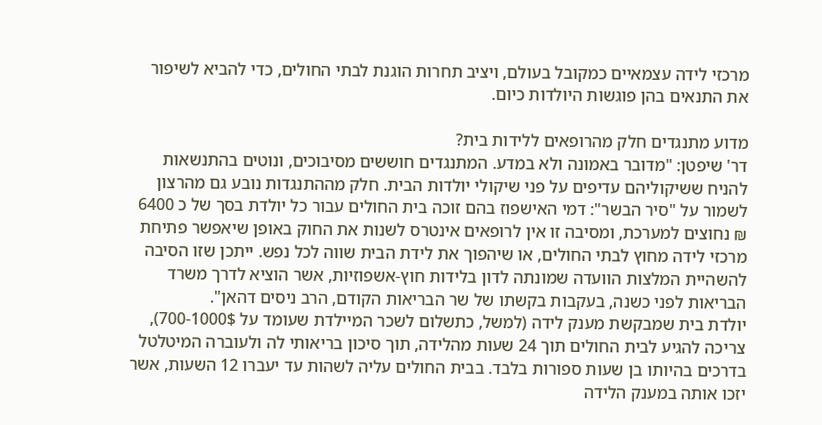מרכזי לידה עצמאיים כמקובל בעולם, ויציב תחרות הוגנת לבתי החולים, כדי להביא לשיפור את התנאים בהן פוגשות היולדות כיום.

מדוע מתנגדים חלק מהרופאים ללידות בית?
דר' שיפטן: "מדובר באמונה ולא במדע. המתנגדים חוששים מסיבוכים, ונוטים בהתנשאות להניח ששיקוליהם עדיפים על פני שיקולי יולדות הבית. חלק מההתנגדות נובע גם מהרצון לשמור על "סיר הבשר": דמי האישפוז בהם זוכה בית החולים עבור כל יולדת בסך של כ 6400 ₪ נחוצים למערכת, ומסיבה זו אין לרופאים אינטרס לשנות את החוק באופן שיאפשר פתיחת מרכזי לידה מחוץ לבתי החולים, או שיהפוך את לידת הבית שווה לכל נפש. ייתכן שזו הסיבה להשהיית המלצות הוועדה שמונתה לדון בלידות חוץ-אשפוזיות, אשר הוציא לדרך משרד הבריאות לפני כשנה, בעקבות בקשתו של שר הבריאות הקודם, הרב ניסים דהאן".
יולדת בית שמבקשת מענק לידה (למשל, כתשלום לשכר המיילדת שעומד על 700-1000$), צריכה להגיע לבית החולים תוך 24 שעות מהלידה, תוך סיכון בריאותי לה ולעוברה המיטלטל בדרכים בהיותו בן שעות ספורות בלבד. בבית החולים עליה לשהות עד יעברו 12 השעות, אשר יזכו אותה במענק הלידה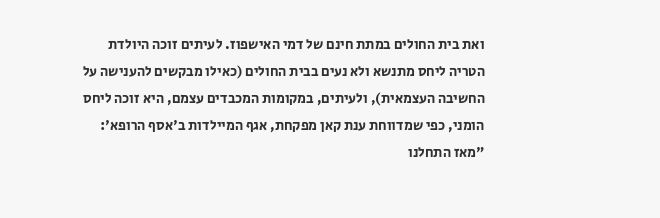ואת בית החולים במתת חינם של דמי האישפוז. לעיתים זוכה היולדת הטריה ליחס מתנשא ולא נעים בבית החולים (כאילו מבקשים להענישה על החשיבה העצמאית), ולעיתים, במקומות המכבדים עצמם, היא זוכה ליחס הומני, כפי שמדווחת ענת קאן מפקחת, אגף המיילדות ב'אסף הרופא': "מאז התחלנו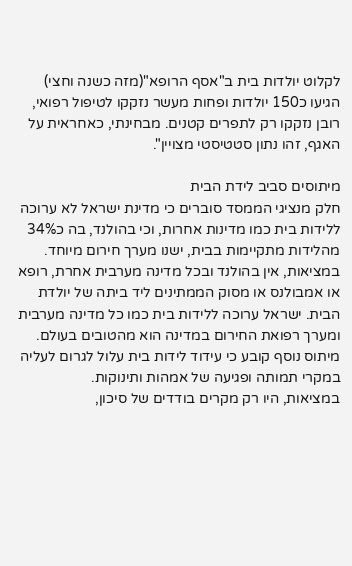לקלוט יולדות בית ב"אסף הרופא"(מזה כשנה וחצי) הגיעו כ150 יולדות ופחות מעשר נזקקו לטיפול רפואי, רובן נזקקו רק לתפרים קטנים. מבחינתי, כאחראית על האגף, זהו נתון סטטיסטי מצויין".

מיתוסים סביב לידת הבית
חלק מנציגי הממסד סוברים כי מדינת ישראל לא ערוכה ללידות בית כמו מדינות אחרות, וכי בהולנד, בה כ34% מהלידות מתקיימות בבית, ישנו מערך חירום מיוחד.
במציאות, אין בהולנד ובכל מדינה מערבית אחרת, רופא או אמבולנס או מסוק הממתינים ליד ביתה של יולדת הבית. ישראל ערוכה ללידות בית כמו כל מדינה מערבית ומערך רפואת החירום במדינה הוא מהטובים בעולם.
מיתוס נוסף קובע כי עידוד לידות בית עלול לגרום לעליה במקרי תמותה ופגיעה של אמהות ותינוקות.
במציאות, היו רק מקרים בודדים של סיכון,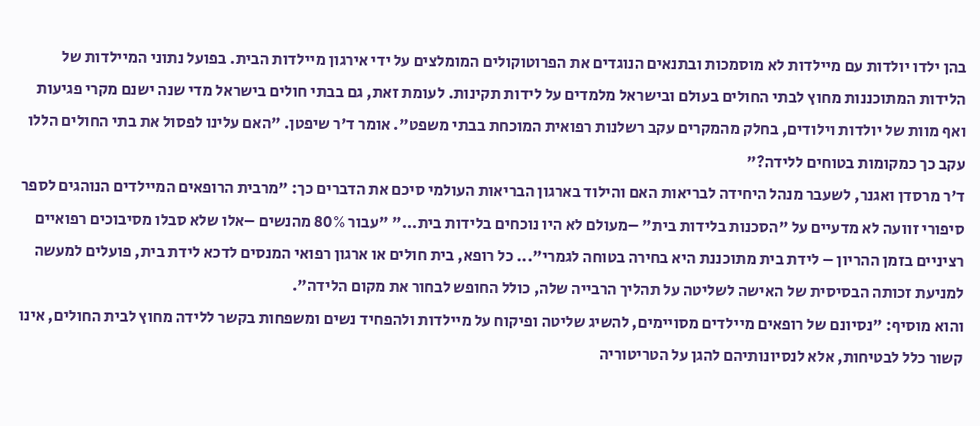בהן ילדו יולדות עם מיילדות לא מוסמכות ובתנאים הנוגדים את הפרוטוקולים המומלצים על ידי אירגון מיילדות הבית. בפועל נתוני המיילדות של הלידות המתוכננות מחוץ לבתי החולים בעולם ובישראל מלמדים על לידות תקינות. לעומת זאת, גם בבתי חולים בישראל מדי שנה ישנם מקרי פגיעות ואף מוות של יולדות וילודים, בחלק מהמקרים עקב רשלנות רפואית המוכחת בבתי משפט". אומר ד'ר שיפטן. "האם עלינו לפסול את בתי החולים הללו עקב כך כמקומות בטוחים ללידה?"
ד'ר מרסדן ואגנר, לשעבר מנהל היחידה לבריאות האם והילוד בארגון הבריאות העולמי סיכם את הדברים כך: "מרבית הרופאים המיילדים הנוהגים לספר סיפורי זוועה לא מדעיים על "הסכנות בלידות בית" –מעולם לא היו נוכחים בלידות בית..." "עבור 80% מהנשים –אלו שלא סבלו מסיבוכים רפואיים רציניים בזמן ההריון – לידת בית מתוכננת היא בחירה בטוחה לגמרי"... כל רופא, בית חולים או ארגון רפואי המנסים לדכא לידת בית, פועלים למעשה למניעת זכותה הבסיסית של האישה לשליטה על תהליך הרבייה שלה, כולל החופש לבחור את מקום הלידה".
והוא מוסיף: "נסיונם של רופאים מיילדים מסויימים, להשיג שליטה ופיקוח על מיילדות ולהפחיד נשים ומשפחות בקשר ללידה מחוץ לבית החולים, אינו קשור כלל לבטיחות, אלא לנסיונותיהם להגן על הטריטוריה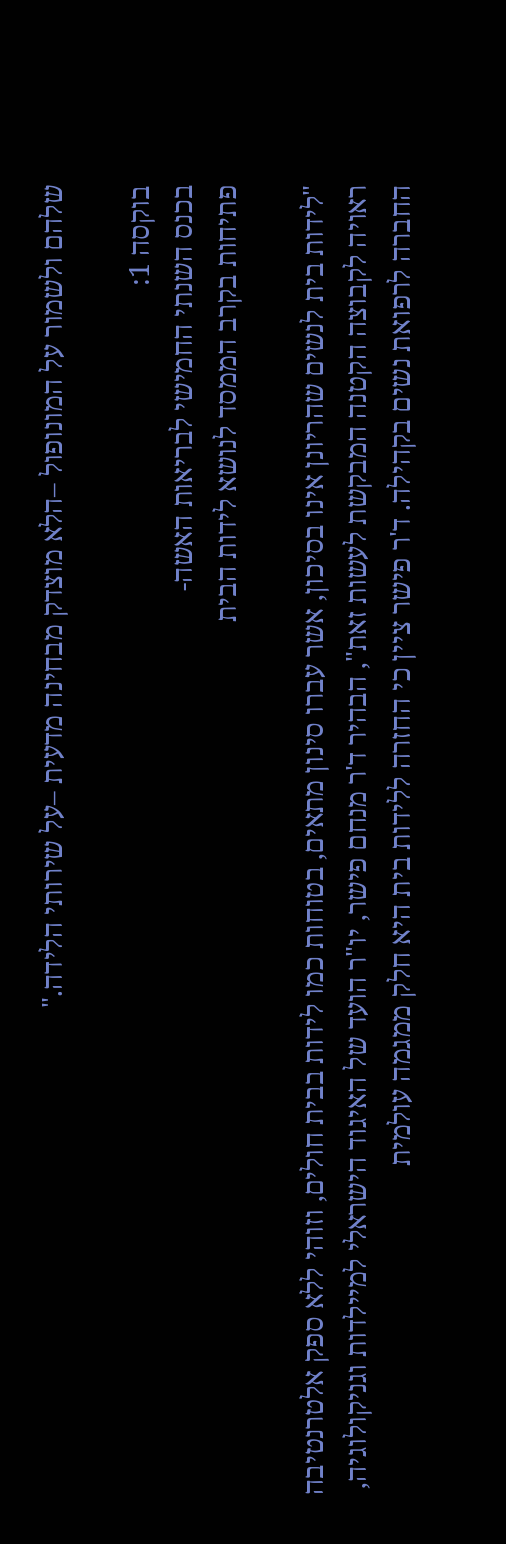שלהם ולשמור על המונופול –הלא מוצדק מבחינה מדעית –על שירותי הלידה."

בוקסה 1:
בכנס השנתי החמישי לבריאות האשה-
פתיחות בקרב הממסד לנושא לידות הבית

"לידות בית לנשים שהריונן אינו בסיכון, אשר עברו סינון מתאים, בטוחות כמו לידות בבית חולים, וזוהי ללא ספק אלטרנטיבה ראויה לקבוצה הקטנה המבקשת לעשות זאת", הבהיר ד'ר מנחם פישר, יו"ר הועד של האיגוד הישראלי למיילדות וגניקולוגיה, החברה לרפואת נשים בקהילה. ד'ר פישר ציין כי החזרה ללידות בית היא חלק ממגמה עולמית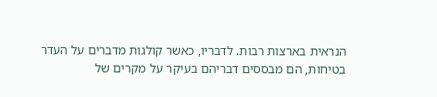הנראית בארצות רבות. לדבריו, כאשר קולגות מדברים על העדר בטיחות, הם מבססים דבריהם בעיקר על מקרים של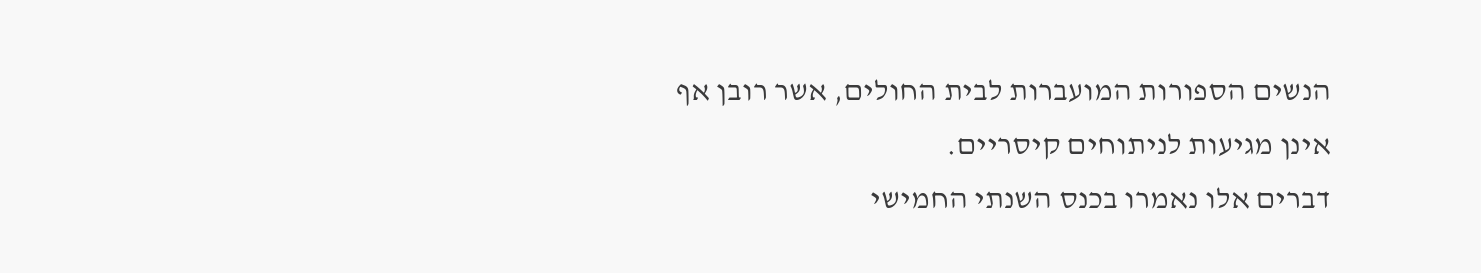הנשים הספורות המועברות לבית החולים, אשר רובן אף אינן מגיעות לניתוחים קיסריים.
דברים אלו נאמרו בכנס השנתי החמישי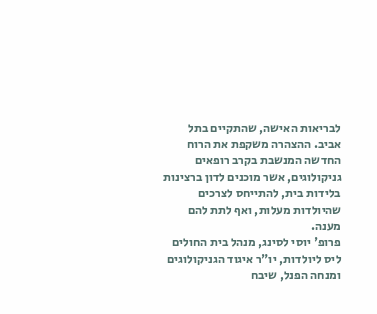לבריאות האישה, שהתקיים בתל אביב. ההצהרה משקפת את הרוח החדשה המנשבת בקרב רופאים גניקולוגים, אשר מוכנים לדון ברצינות בלידות בית, להתייחס לצרכים שהיולדות מעלות, ואף לתת להם מענה.
פרופ' יוסי לסינג, מנהל בית החולים ליס ליולדות, יו"ר איגוד הגניקולוגים ומנחה הפנל, שיבח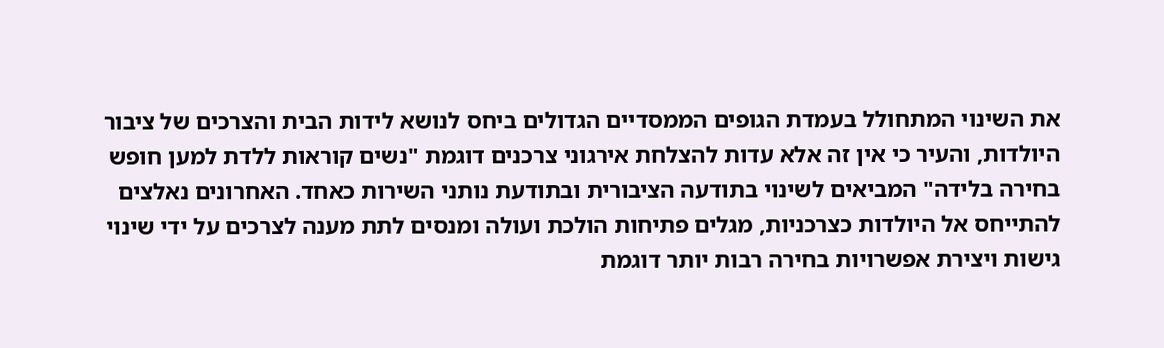את השינוי המתחולל בעמדת הגופים הממסדיים הגדולים ביחס לנושא לידות הבית והצרכים של ציבור היולדות, והעיר כי אין זה אלא עדות להצלחת אירגוני צרכנים דוגמת "נשים קוראות ללדת למען חופש בחירה בלידה" המביאים לשינוי בתודעה הציבורית ובתודעת נותני השירות כאחד. האחרונים נאלצים להתייחס אל היולדות כצרכניות, מגלים פתיחות הולכת ועולה ומנסים לתת מענה לצרכים על ידי שינוי גישות ויצירת אפשרויות בחירה רבות יותר דוגמת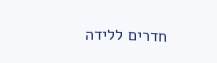חדרים ללידה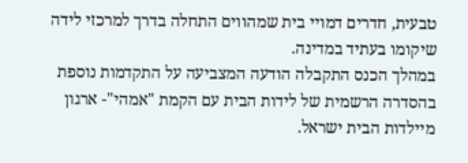טבעית, חדרים דמויי בית שמהווים התחלה בדרך למרכזי לידה שיקומו בעתיד במדינה.
במהלך הכנס התקבלה הודעה המצביעה על התקדמות נוספת בהסדרה הרשמית של לידות הבית עם הקמת "אמהי"- ארגון מיילדות הבית ישראל.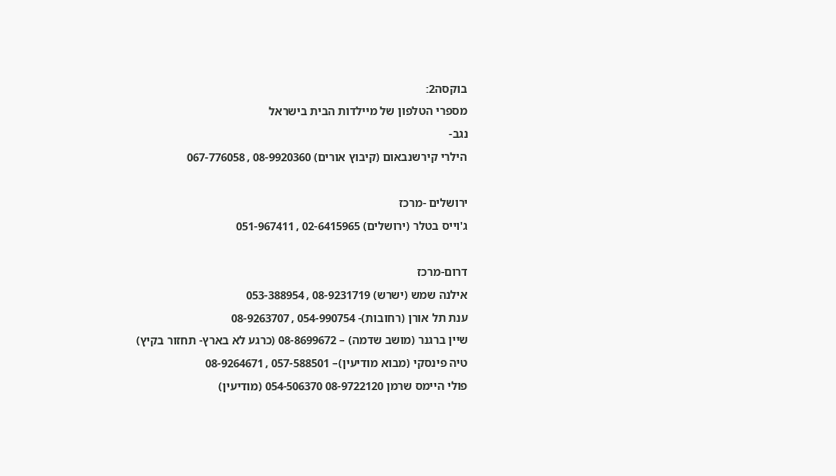בוקסה2:
מספרי הטלפון של מיילדות הבית בישראל
נגב-
הילרי קירשנבאום (קיבוץ אורים) 08-9920360 , 067-776058

ירושלים -מרכז
ג'וייס בטלר (ירושלים) 02-6415965 , 051-967411

דרום-מרכז
אילנה שמש (ישרש) 08-9231719 , 053-388954
ענת תל אורן (רחובות)- 054-990754 , 08-9263707
שיין ברגנר (מושב שדמה) – 08-8699672 (כרגע לא בארץ- תחזור בקיץ)
טיה פינסקי (מבוא מודיעין)– 057-588501 , 08-9264671
פולי היימס שרמן 08-9722120 054-506370 (מודיעין)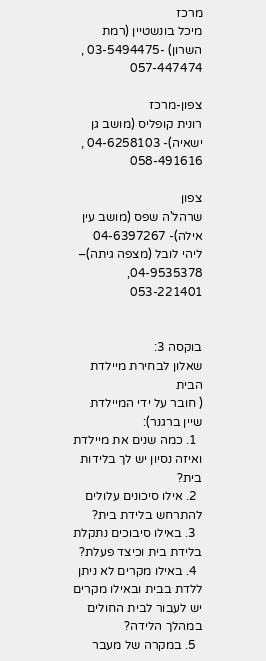מרכז
מיכל בונשטיין (רמת השרון) -03-5494475 , 057-447474

צפון-מרכז
רונית קופליס (מושב גן ישאיה)- 04-6258103 , 058-491616

צפון
שרהל'ה שפס (מושב עין אילה)- 04-6397267
ליהי לובל (מצפה גיתה)– 04-9535378, 053-221401


בוקסה 3:
שאלון לבחירת מיילדת הבית
( חובר על ידי המיילדת שיין ברגנר):
  1. כמה שנים את מיילדת ואיזה נסיון יש לך בלידות בית?
  2. אילו סיכונים עלולים להתרחש בלידת בית?
  3. באילו סיבוכים נתקלת בלידת בית וכיצד פעלת?
  4. באילו מקרים לא ניתן ללדת בבית ובאילו מקרים יש לעבור לבית החולים במהלך הלידה?
  5. במקרה של מעבר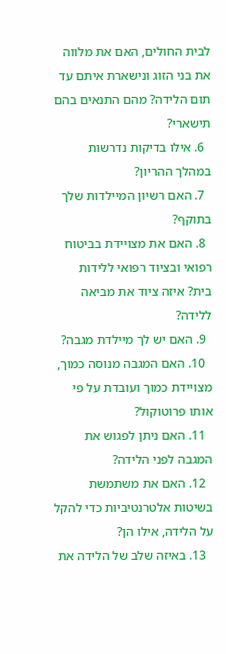לבית החולים, האם את מלווה את בני הזוג ונישארת איתם עד תום הלידה? מהם התנאים בהם תישארי?
  6. אילו בדיקות נדרשות במהלך ההריון?
  7. האם רשיון המיילדות שלך בתוקף?
  8. האם את מצויידת בביטוח רפואי ובציוד רפואי ללידות בית? איזה ציוד את מביאה ללידה?
  9. האם יש לך מיילדת מגבה?
  10. האם המגבה מנוסה כמוך, מצויידת כמוך ועובדת על פי אותו פרוטוקול?
  11. האם ניתן לפגוש את המגבה לפני הלידה?
  12. האם את משתמשת בשיטות אלטרנטיביות כדי להקל על הלידה, אילו הן?
  13. באיזה שלב של הלידה את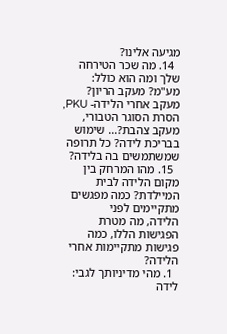מגיעה אלינו?
  14. מה שכר הטירחה שלך ומה הוא כולל: מע"מ? מעקב הריון? מעקב אחרי הלידה- PKU, הסרת הסוגר הטבורי, מעקב צהבת?... שימוש בבריכת לידה? כל תרופה שמשתמשים בה בלידה?
  15. מהו המרחק בין מקום הלידה לבית המיילדת? כמה מפגשים מתקיימים לפני
הלידה, מה מטרת הפגישות הללו, כמה פגישות מתקיימות אחרי הלידה?
  1. מהי מדיניותך לגבי: לידה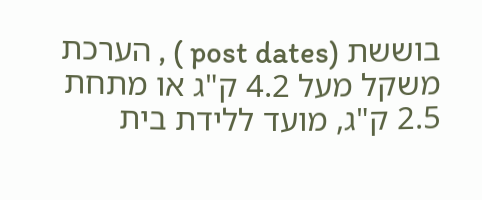בוששת (post dates ) , הערכת משקל מעל 4.2 ק"ג או מתחת 2.5 ק"ג, מועד ללידת בית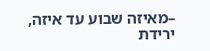–מאיזה שבוע עד איזה, ירידת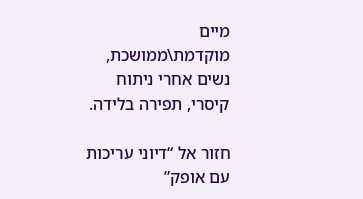מיים מוקדמת\ממושכת, נשים אחרי ניתוח קיסרי, תפירה בלידה.

חזור אל “דיוני עריכות עם אופק”